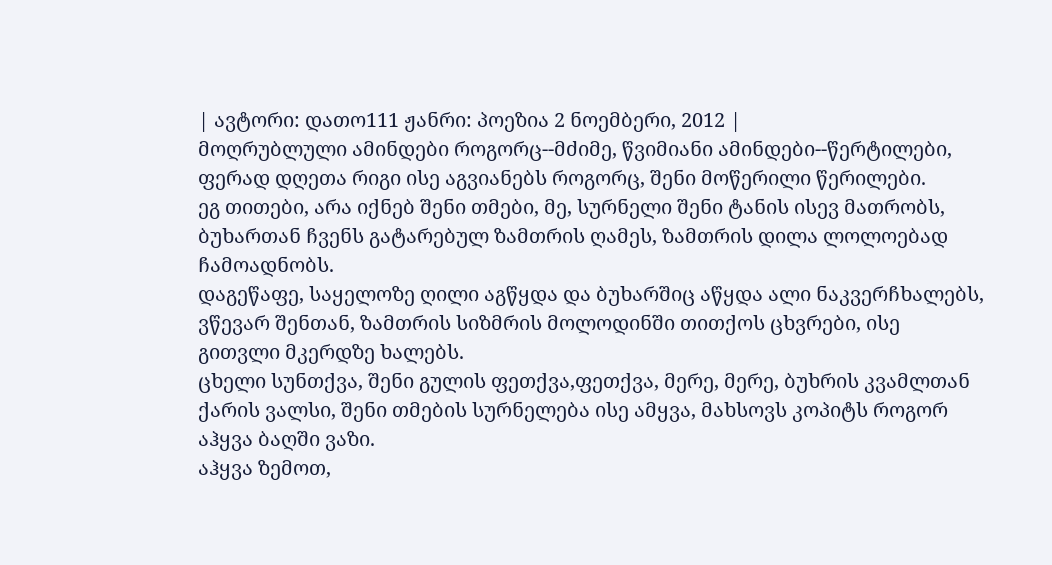| ავტორი: დათო111 ჟანრი: პოეზია 2 ნოემბერი, 2012 |
მოღრუბლული ამინდები როგორც--მძიმე, წვიმიანი ამინდები--წერტილები, ფერად დღეთა რიგი ისე აგვიანებს როგორც, შენი მოწერილი წერილები.
ეგ თითები, არა იქნებ შენი თმები, მე, სურნელი შენი ტანის ისევ მათრობს, ბუხართან ჩვენს გატარებულ ზამთრის ღამეს, ზამთრის დილა ლოლოებად ჩამოადნობს.
დაგეწაფე, საყელოზე ღილი აგწყდა და ბუხარშიც აწყდა ალი ნაკვერჩხალებს, ვწევარ შენთან, ზამთრის სიზმრის მოლოდინში თითქოს ცხვრები, ისე გითვლი მკერდზე ხალებს.
ცხელი სუნთქვა, შენი გულის ფეთქვა,ფეთქვა, მერე, მერე, ბუხრის კვამლთან ქარის ვალსი, შენი თმების სურნელება ისე ამყვა, მახსოვს კოპიტს როგორ აჰყვა ბაღში ვაზი.
აჰყვა ზემოთ,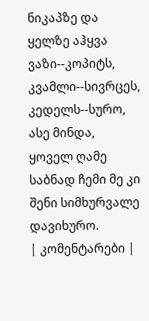ნიკაპზე და ყელზე აჰყვა ვაზი--კოპიტს, კვამლი--სივრცეს, კედელს--სურო, ასე მინდა, ყოველ ღამე საბნად ჩემი მე კი შენი სიმხურვალე დავიხურო.
| კომენტარები |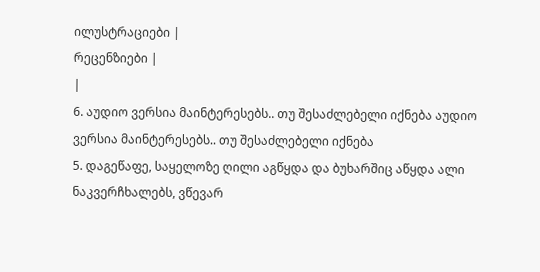ილუსტრაციები |
რეცენზიები |
|
6. აუდიო ვერსია მაინტერესებს.. თუ შესაძლებელი იქნება აუდიო ვერსია მაინტერესებს.. თუ შესაძლებელი იქნება
5. დაგეწაფე, საყელოზე ღილი აგწყდა და ბუხარშიც აწყდა ალი ნაკვერჩხალებს, ვწევარ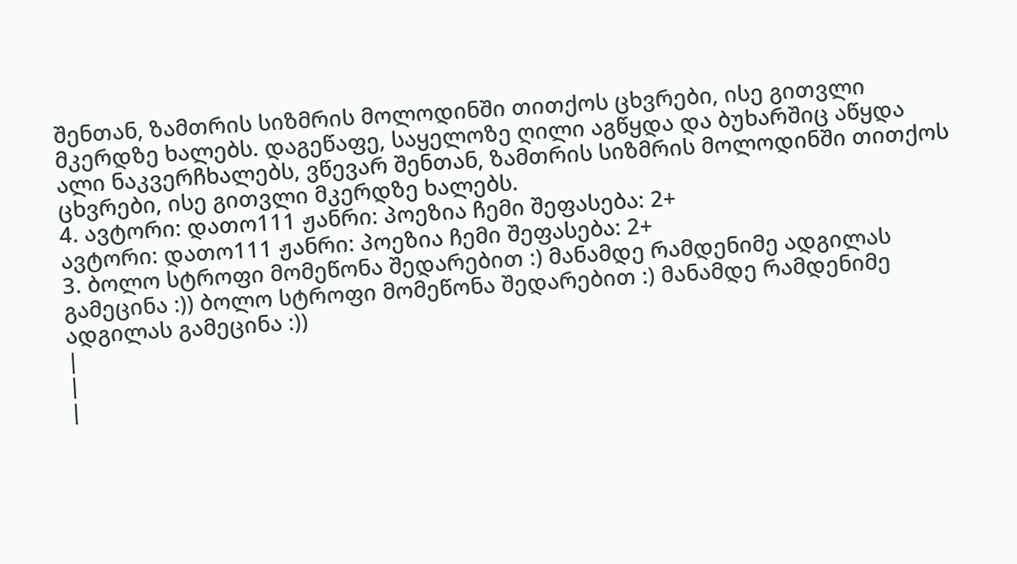შენთან, ზამთრის სიზმრის მოლოდინში თითქოს ცხვრები, ისე გითვლი მკერდზე ხალებს. დაგეწაფე, საყელოზე ღილი აგწყდა და ბუხარშიც აწყდა ალი ნაკვერჩხალებს, ვწევარ შენთან, ზამთრის სიზმრის მოლოდინში თითქოს ცხვრები, ისე გითვლი მკერდზე ხალებს.
4. ავტორი: დათო111 ჟანრი: პოეზია ჩემი შეფასება: 2+
ავტორი: დათო111 ჟანრი: პოეზია ჩემი შეფასება: 2+
3. ბოლო სტროფი მომეწონა შედარებით :) მანამდე რამდენიმე ადგილას გამეცინა :)) ბოლო სტროფი მომეწონა შედარებით :) მანამდე რამდენიმე ადგილას გამეცინა :))
|
|
|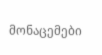მონაცემები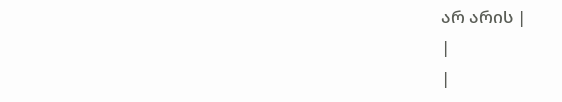არ არის |
|
|